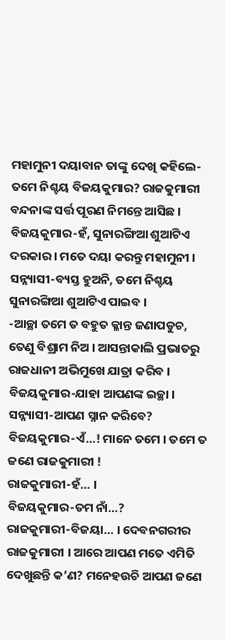ମହାମୁନୀ ଦୟାବାନ ତାଙ୍କୁ ଦେଖି କହିଲେ-ତମେ ନିଶ୍ଚୟ ବିଜୟକୁମାର? ରାଜକୁମାରୀ ବନ୍ଦନାଙ୍କ ସର୍ତ୍ତ ପୂରଣ ନିମନ୍ତେ ଆସିଛ ।
ବିଜୟକୁମାର-ହଁ, ସୁନାରଙ୍ଗିଆ ଶୁଆଟିଏ ଦରକାର । ମତେ ଦୟା କରନ୍ତୁ ମହାମୁନୀ ।
ସନ୍ନ୍ୟାସୀ-ବ୍ୟସ୍ତ ହୁଅନି, ତମେ ନିଶ୍ଚୟ ସୁନାରଙ୍ଗିଆ ଶୁଆଟିଏ ପାଇବ ।
-ଆଚ୍ଛା ତମେ ତ ବହୁତ କ୍ଳାନ୍ତ ଜଣାପଡୁଚ, ତେଣୁ ବିଶ୍ରାମ ନିଅ । ଆସନ୍ତାକାଲି ପ୍ରଭାତରୁ ରାଜଧାନୀ ଅଭିମୁଖେ ଯାତ୍ରା କରିବ ।
ବିଜୟକୁମାର-ଯାହା ଆପଣଙ୍କ ଇଚ୍ଛା ।
ସନ୍ନ୍ୟାସୀ-ଆପଣ ସ୍ନାନ କରିବେ?
ବିଜୟକୁମାର-ଏଁ…! ମାନେ ତମେ । ତମେ ତ ଜଣେ ରାଜକୁମାରୀ !
ରାଜକୁମାରୀ-ହଁ… ।
ବିଜୟକୁମାର-ତମ ନାଁ…?
ରାଜକୁମାରୀ-ବିଜୟା… । ଦେବନଗରୀର ରାଜକୁମାରୀ । ଆରେ ଆପଣ ମତେ ଏମିତି ଦେଖୁଛନ୍ତି କ’ଣ? ମନେହଉଚି ଆପଣ ଜଣେ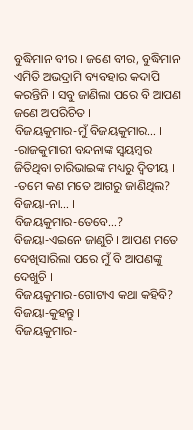ବୁଦ୍ଧିମାନ ବୀର । ଜଣେ ବୀର, ବୁଦ୍ଧିମାନ ଏମିତି ଅଭଦ୍ରାମି ବ୍ୟବହାର କଦାପି କରନ୍ତିନି । ସବୁ ଜାଣିଲା ପରେ ବି ଆପଣ ଜଣେ ଅପରିଚିତ ।
ବିଜୟକୁମାର-ମୁଁ ବିଜୟକୁମାର… ।
-ରାଜକୁମାରୀ ବନ୍ଦନାଙ୍କ ସ୍ୱୟମ୍ବର ଜିତିଥିବା ଚାରିଭାଇଙ୍କ ମଧ୍ୟରୁ ଦ୍ୱିତୀୟ ।
-ତମେ କଣ ମତେ ଆଗରୁ ଜାଣିଥିଲ?
ବିଜୟା-ନା… ।
ବିଜୟକୁମାର-ତେବେ…?
ବିଜୟା-ଏଇନେ ଜାଣୁଚି । ଆପଣ ମତେ ଦେଖିସାରିଲା ପରେ ମୁଁ ବି ଆପଣଙ୍କୁ ଦେଖୁଚି ।
ବିଜୟକୁମାର-ଗୋଟାଏ କଥା କହିବି?
ବିଜୟା-କୁହନ୍ତୁ ।
ବିଜୟକୁମାର-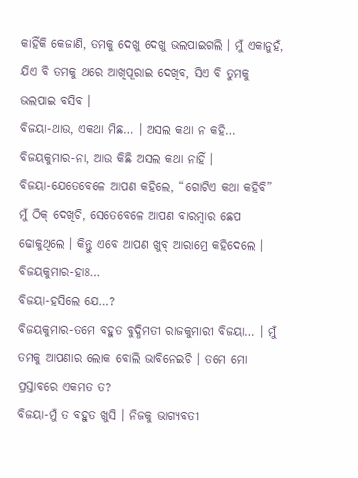କାହିଁକି କେଜାଣି, ତମକୁ ଦେଖୁ ଦେଖୁ ଭଲପାଇଗଲି । ମୁଁ ଏକାନୁହଁ, ଯିଏ ବି ତମକୁ ଥରେ ଆଖିପୂରାଇ ଦେଖିବ, ସିଏ ବି ତୁମକୁ ଭଲପାଇ ବସିବ ।
ବିଜୟା-ଥାଉ, ଏକଥା ମିଛ… । ଅସଲ କଥା ନ କହି…
ବିଜୟକୁମାର-ନା, ଆଉ କିଛି ଅସଲ କଥା ନାହିଁ ।
ବିଜୟା-ଯେତେବେଳେ ଆପଣ କହିଲେ, “ଗୋଟିଏ କଥା କହିବି” ମୁଁ ଠିକ୍ ଦେଖିଚି, ସେତେବେଳେ ଆପଣ ବାରମ୍ବାର ଛେପ ଢୋକୁଥିଲେ । କିନ୍ତୁ ଏବେ ଆପଣ ଖୁବ୍ ଆରାମ୍ରେ କହିଦେଲେ ।
ବିଜୟକୁମାର-ହାଃ…
ବିଜୟା-ହସିଲେ ଯେ…?
ବିଜୟକୁମାର-ତମେ ବହୁତ ବୁଦ୍ଧିମତୀ ରାଜକୁମାରୀ ବିଜୟା… । ମୁଁ ତମକୁ ଆପଣାର ଲୋକ ବୋଲି ଭାବିନେଇଚି । ତମେ ମୋ ପ୍ରସ୍ତାବରେ ଏକମତ ତ?
ବିଜୟା-ମୁଁ ତ ବହୁତ ଖୁସି । ନିଜକୁ ଭାଗ୍ୟବତୀ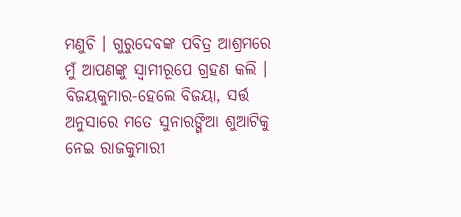ମଣୁଚି । ଗୁରୁଦେବଙ୍କ ପବିତ୍ର ଆଶ୍ରମରେ ମୁଁ ଆପଣଙ୍କୁ ସ୍ୱାମୀରୂପେ ଗ୍ରହଣ କଲି ।
ବିଜୟକୁମାର-ହେଲେ ବିଜୟା, ସର୍ତ୍ତ ଅନୁସାରେ ମତେ ସୁନାରଙ୍ଗିଆ ଶୁଆଟିକୁ ନେଇ ରାଜକୁମାରୀ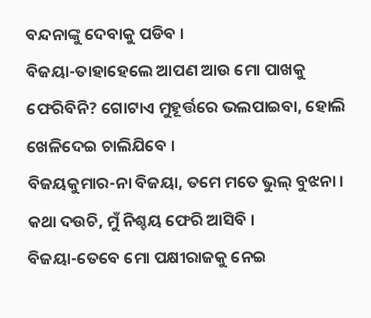ବନ୍ଦନାଙ୍କୁ ଦେବାକୁ ପଡିବ ।
ବିଜୟା-ତାହାହେଲେ ଆପଣ ଆଉ ମୋ ପାଖକୁ ଫେରିବିନି? ଗୋଟାଏ ମୁହୂର୍ତ୍ତରେ ଭଲପାଇବା, ହୋଲି ଖେଳିଦେଇ ଚାଲିଯିବେ ।
ବିଜୟକୁମାର-ନା ବିଜୟା, ତମେ ମତେ ଭୁଲ୍ ବୁଝନା । କଥା ଦଉଚି, ମୁଁ ନିଶ୍ଚୟ ଫେରି ଆସିବି ।
ବିଜୟା-ତେବେ ମୋ ପକ୍ଷୀରାଜକୁ ନେଇ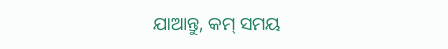ଯାଆନ୍ତୁ, କମ୍ ସମୟ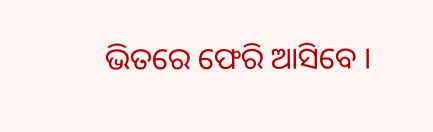ଭିତରେ ଫେରି ଆସିବେ ।